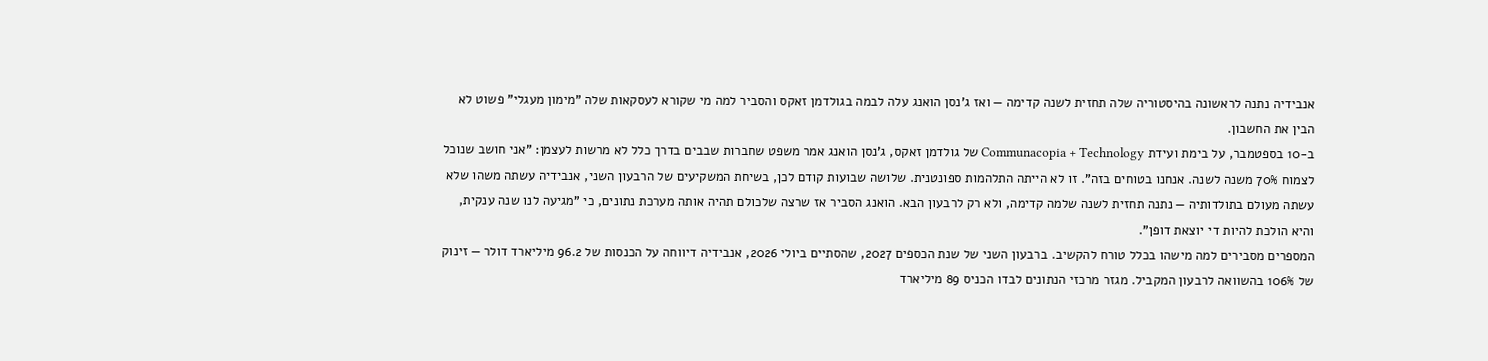אנבידיה נתנה לראשונה בהיסטוריה שלה תחזית לשנה קדימה — ואז ג'נסן הואנג עלה לבמה בגולדמן זאקס והסביר למה מי שקורא לעסקאות שלה "מימון מעגלי" פשוט לא הבין את החשבון.
ב-10 בספטמבר, על בימת ועידת Communacopia + Technology של גולדמן זאקס, ג'נסן הואנג אמר משפט שחברות שבבים בדרך כלל לא מרשות לעצמן: "אני חושב שנוכל לצמוח 70% משנה לשנה. אנחנו בטוחים בזה". זו לא הייתה התלהמות ספונטנית. שלושה שבועות קודם לכן, בשיחת המשקיעים של הרבעון השני, אנבידיה עשתה משהו שלא עשתה מעולם בתולדותיה — נתנה תחזית לשנה שלמה קדימה, ולא רק לרבעון הבא. הואנג הסביר אז שרצה שלכולם תהיה אותה מערכת נתונים, כי "מגיעה לנו שנה ענקית, והיא הולכת להיות די יוצאת דופן".
המספרים מסבירים למה מישהו בכלל טורח להקשיב. ברבעון השני של שנת הכספים 2027, שהסתיים ביולי 2026, אנבידיה דיווחה על הכנסות של 96.2 מיליארד דולר — זינוק של 106% בהשוואה לרבעון המקביל. מגזר מרכזי הנתונים לבדו הכניס 89 מיליארד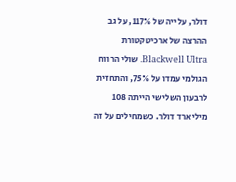דולר, עלייה של 117%, על גב ההרצה של ארכיטקטורת Blackwell Ultra. שולי הרווח הגולמי עמדו על 75%, והתחזית לרבעון השלישי הייתה 108 מיליארד דולר. כשמחילים על זה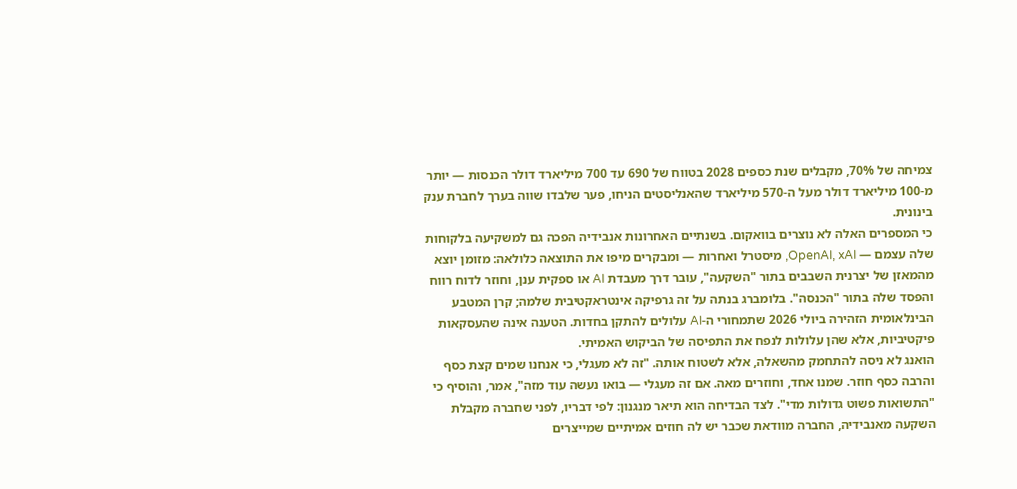צמיחה של 70%, מקבלים שנת כספים 2028 בטווח של 690 עד 700 מיליארד דולר הכנסות — יותר מ-100 מיליארד דולר מעל ה-570 מיליארד שהאנליסטים הניחו, פער שלבדו שווה בערך לחברת ענק בינונית.
כי המספרים האלה לא נוצרים בוואקום. בשנתיים האחרונות אנבידיה הפכה גם למשקיעה בלקוחות שלה עצמם — OpenAI, xAI, מיסטרל ואחרות — ומבקרים מיפו את התוצאה כלולאה: מזומן יוצא מהמאזן של יצרנית השבבים בתור "השקעה", עובר דרך מעבדת AI או ספקית ענן, וחוזר לדוח רווח והפסד שלה בתור "הכנסה". בלומברג בנתה על זה גרפיקה אינטראקטיבית שלמה; קרן המטבע הבינלאומית הזהירה ביולי 2026 שתמחורי ה-AI עלולים להתקן בחדות. הטענה אינה שהעסקאות פיקטיביות, אלא שהן עלולות לנפח את התפיסה של הביקוש האמיתי.
הואנג לא ניסה להתחמק מהשאלה, אלא לשטוח אותה. "זה לא מעגלי, כי אנחנו שמים קצת כסף והרבה כסף חוזר. שמנו אחד, וחוזרים מאה. אם זה מעגלי — בואו נעשה עוד מזה", אמר, והוסיף כי "התשואות פשוט גדולות מדי". לצד הבדיחה הוא תיאר מנגנון: לפי דבריו, לפני שחברה מקבלת השקעה מאנבידיה, החברה מוודאת שכבר יש לה חוזים אמיתיים שמייצרים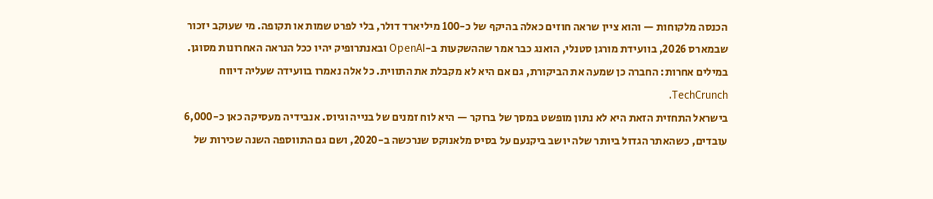הכנסה מלקוחות — והוא ציין שראה חוזים כאלה בהיקף של כ-100 מיליארד דולר, בלי לפרט שמות או תקופה. מי שעוקב יזכור שבמארס 2026, בוועידת מורגן סטנלי, הואנג כבר אמר שההשקעות ב-OpenAI ובאנתרופיק יהיו ככל הנראה האחרונות מסוגן. במילים אחרות: החברה כן שמעה את הביקורת, גם אם היא לא מקבלת את התווית. כל אלה נאמרו בוועידה שעליה דיווח TechCrunch.
בישראל התחזית הזאת היא לא נתון מופשט במסך של ברוקר — היא לוח זמנים של בנייה וגיוס. אנבידיה מעסיקה כאן כ-6,000 עובדים, כשהאתר הגדול ביותר שלה יושב ביקנעם על בסיס מלאנוקס שנרכשה ב-2020, ושם גם התווספה השנה שכירות של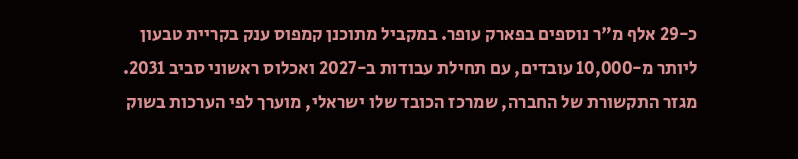כ-29 אלף מ"ר נוספים בפארק עופר. במקביל מתוכנן קמפוס ענק בקריית טבעון ליותר מ-10,000 עובדים, עם תחילת עבודות ב-2027 ואכלוס ראשוני סביב 2031. מגזר התקשורת של החברה, שמרכז הכובד שלו ישראלי, מוערך לפי הערכות בשוק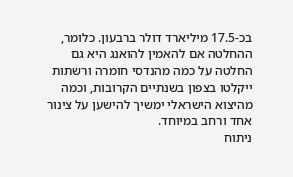בכ-17.5 מיליארד דולר ברבעון. כלומר, ההחלטה אם להאמין להואנג היא גם החלטה על כמה מהנדסי חומרה ורשתות ייקלטו בצפון בשנתיים הקרובות, וכמה מהיצוא הישראלי ימשיך להישען על צינור אחד ורחב במיוחד.
ניתוח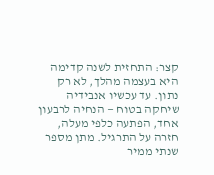קצר: התחזית לשנה קדימה היא בעצמה מהלך, לא רק נתון. עד עכשיו אנבידיה שיחקה בטוח — הנחיה לרבעון אחד, הפתעה כלפי מעלה, חזרה על התרגיל. מתן מספר שנתי ממיר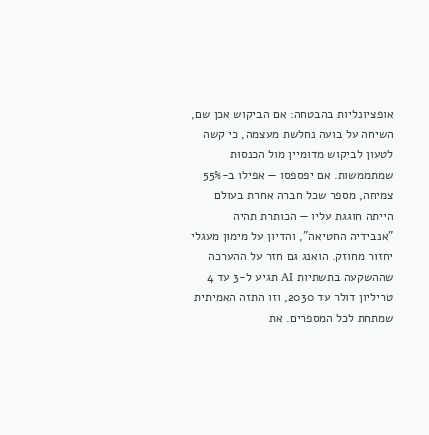אופציונליות בהבטחה: אם הביקוש אכן שם, השיחה על בועה נחלשת מעצמה, כי קשה לטעון לביקוש מדומיין מול הכנסות שמתממשות. אם יפספסו — אפילו ב-55% צמיחה, מספר שכל חברה אחרת בעולם הייתה חוגגת עליו — הכותרת תהיה "אנבידיה החטיאה", והדיון על מימון מעגלי יחזור מחוזק. הואנג גם חזר על ההערכה שההשקעה בתשתיות AI תגיע ל-3 עד 4 טריליון דולר עד 2030, וזו התזה האמיתית שמתחת לכל המספרים. את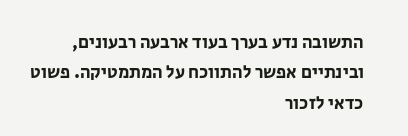התשובה נדע בערך בעוד ארבעה רבעונים, ובינתיים אפשר להתווכח על המתמטיקה. פשוט כדאי לזכור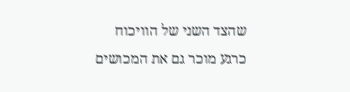שהצד השני של הוויכוח כרגע מוכר גם את המכושים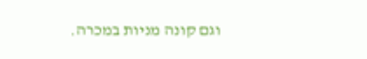וגם קונה מניות במכרה.